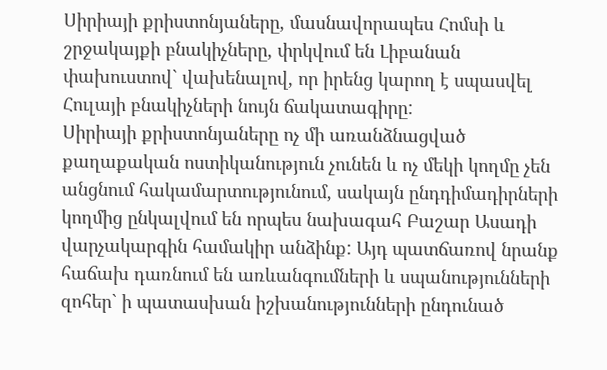Սիրիայի քրիստոնյաները, մասնավորապես Հոմսի և շրջակայքի բնակիչները, փրկվում են Լիբանան փախուստով` վախենալով, որ իրենց կարող է սպասվել Հուլայի բնակիչների նույն ճակատագիրը:
Սիրիայի քրիստոնյաները ոչ մի առանձնացված քաղաքական ոստիկանություն չունեն և ոչ մեկի կողմը չեն անցնում հակամարտությունում, սակայն ընդդիմադիրների կողմից ընկալվում են որպես նախագահ Բաշար Ասադի վարչակարգին համակիր անձինք: Այդ պատճառով նրանք հաճախ դառնում են առևանգումների և սպանությունների զոհեր` ի պատասխան իշխանությունների ընդունած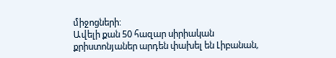միջոցների:
Ավելի քան 50 հազար սիրիական քրիստոնյաներ արդեն փախել են Լիբանան,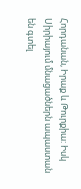Հորդանան, Իրաք և Թուրքիա: Իսկ Սիրիայում մնացածներն ապաստան են գտել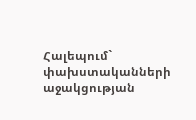Հալեպում` փախստականների աջակցության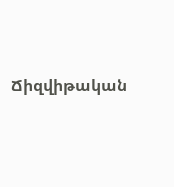Ճիզվիթական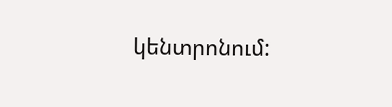կենտրոնում: